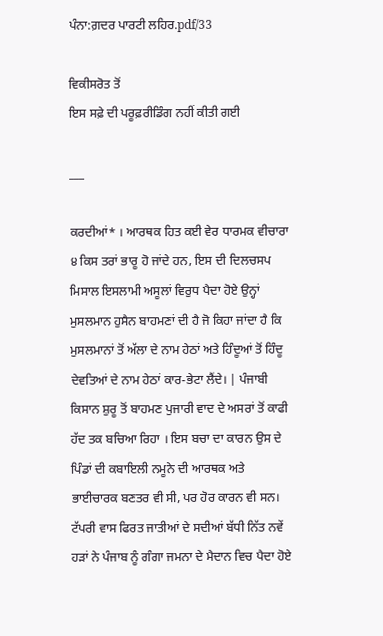ਪੰਨਾ:ਗ਼ਦਰ ਪਾਰਟੀ ਲਹਿਰ.pdf/33

ਵਿਕੀਸਰੋਤ ਤੋਂ
ਇਸ ਸਫ਼ੇ ਦੀ ਪਰੂਫ਼ਰੀਡਿੰਗ ਨਹੀਂ ਕੀਤੀ ਗਈ

___

ਕਰਦੀਆਂ* । ਆਰਥਕ ਹਿਤ ਕਈ ਵੇਰ ਧਾਰਮਕ ਵੀਚਾਰਾ ੪ ਕਿਸ ਤਰਾਂ ਭਾਰੂ ਹੋ ਜਾਂਦੇ ਹਨ, ਇਸ ਦੀ ਦਿਲਚਸਪ ਮਿਸਾਲ ਇਸਲਾਮੀ ਅਸੂਲਾਂ ਵਿਰੁਧ ਪੈਦਾ ਹੋਏ ਉਨ੍ਹਾਂ ਮੁਸਲਮਾਨ ਹੁਸੈਨ ਬਾਹਮਣਾਂ ਦੀ ਹੈ ਜੋ ਕਿਹਾ ਜਾਂਦਾ ਹੈ ਕਿ ਮੁਸਲਮਾਨਾਂ ਤੋਂ ਅੱਲਾ ਦੇ ਨਾਮ ਹੇਠਾਂ ਅਤੇ ਹਿੰਦੂਆਂ ਤੋਂ ਹਿੰਦੂ ਦੇਵਤਿਆਂ ਦੇ ਨਾਮ ਹੇਠਾਂ ਕਾਰ-ਭੇਟਾ ਲੈਂਦੇ। | ਪੰਜਾਬੀ ਕਿਸਾਨ ਸ਼ੁਰੂ ਤੋਂ ਬਾਹਮਣ ਪੁਜਾਰੀ ਵਾਦ ਦੇ ਅਸਰਾਂ ਤੋਂ ਕਾਫੀ ਹੱਦ ਤਕ ਬਚਿਆ ਰਿਹਾ । ਇਸ ਬਚਾ ਦਾ ਕਾਰਨ ਉਸ ਦੇ ਪਿੰਡਾਂ ਦੀ ਕਬਾਇਲੀ ਨਮੂਨੇ ਦੀ ਆਰਥਕ ਅਤੇ ਭਾਈਚਾਰਕ ਬਣਤਰ ਵੀ ਸੀ, ਪਰ ਹੋਰ ਕਾਰਨ ਵੀ ਸਨ। ਟੱਪਰੀ ਵਾਸ ਫਿਰਤ ਜਾਤੀਆਂ ਦੇ ਸਦੀਆਂ ਬੱਧੀ ਨਿੱਤ ਨਵੇਂ ਹੜਾਂ ਨੇ ਪੰਜਾਬ ਨੂੰ ਗੰਗਾ ਜਮਨਾ ਦੇ ਮੈਦਾਨ ਵਿਚ ਪੈਦਾ ਹੋਏ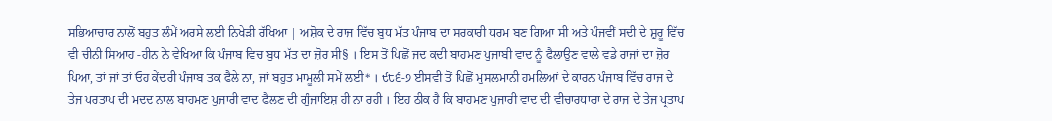ਸਭਿਆਚਾਰ ਨਾਲੋਂ ਬਹੁਤ ਲੰਮੇਂ ਅਰਸੇ ਲਈ ਨਿਖੇੜੀ ਰੱਖਿਆ | ਅਸ਼ੋਕ ਦੇ ਰਾਜ ਵਿੱਚ ਬੁਧ ਮੱਤ ਪੰਜਾਬ ਦਾ ਸਰਕਾਰੀ ਧਰਮ ਬਣ ਗਿਆ ਸੀ ਅਤੇ ਪੰਜਵੀਂ ਸਦੀ ਦੇ ਸ਼ੁਰੂ ਵਿੱਚ ਵੀ ਚੀਨੀ ਸਿਆਹ -ਹੀਨ ਨੇ ਵੇਖਿਆ ਕਿ ਪੰਜਾਬ ਵਿਚ ਬੁਧ ਮੱਤ ਦਾ ਜ਼ੋਰ ਸੀ§ । ਇਸ ਤੋਂ ਪਿਛੋਂ ਜਦ ਕਦੀ ਬਾਹਮਣ ਪੁਜਾਬੀ ਵਾਦ ਨੂੰ ਫੈਲਾਉਣ ਵਾਲੇ ਵਡੇ ਰਾਜਾਂ ਦਾ ਜ਼ੋਰ ਪਿਆ, ਤਾਂ ਜਾਂ ਤਾਂ ਓਹ ਕੇਂਦਰੀ ਪੰਜਾਬ ਤਕ ਫੈਲੇ ਨਾ, ਜਾਂ ਬਹੁਤ ਮਾਮੂਲੀ ਸਮੇਂ ਲਈ* । ੯੮੬-੭ ਈਸਵੀ ਤੋਂ ਪਿਛੋਂ ਮੁਸਲਮਾਨੀ ਹਮਲਿਆਂ ਦੇ ਕਾਰਨ ਪੰਜਾਬ ਵਿੱਚ ਰਾਜ ਦੇ ਤੇਜ ਪਰਤਾਪ ਦੀ ਮਦਦ ਨਾਲ ਬਾਹਮਣ ਪੁਜਾਰੀ ਵਾਦ ਫੈਲਣ ਦੀ ਗੁੰਜਾਇਸ਼ ਹੀ ਨਾ ਰਹੀ । ਇਹ ਠੀਕ ਹੈ ਕਿ ਬਾਹਮਣ ਪੁਜਾਰੀ ਵਾਦ ਦੀ ਵੀਚਾਰਧਾਰਾ ਦੇ ਰਾਜ ਦੇ ਤੇਜ ਪ੍ਰਤਾਪ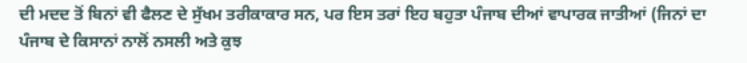ਦੀ ਮਦਦ ਤੋਂ ਬਿਨਾਂ ਵੀ ਫੈਲਣ ਦੇ ਸੁੱਖਮ ਤਰੀਕਾਕਾਰ ਸਨ, ਪਰ ਇਸ ਤਰਾਂ ਇਹ ਬਹੁਤਾ ਪੰਜਾਬ ਦੀਆਂ ਵਾਪਾਰਕ ਜਾਤੀਆਂ (ਜਿਨਾਂ ਦਾ ਪੰਜਾਬ ਦੇ ਕਿਸਾਨਾਂ ਨਾਲੋਂ ਨਸਲੀ ਅਤੇ ਕੁਝ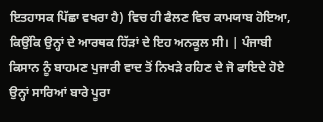ਇਤਹਾਸਕ ਪਿੱਛਾ ਵਖਰਾ ਹੈ) ਵਿਚ ਹੀ ਫੈਲਣ ਵਿਚ ਕਾਮਯਾਬ ਹੋਇਆ, ਕਿਉਂਕਿ ਉਨ੍ਹਾਂ ਦੇ ਆਰਥਕ ਹਿੱੜਾਂ ਦੇ ਇਹ ਅਨਕੂਲ ਸੀ। | ਪੰਜਾਬੀ ਕਿਸਾਨ ਨੂੰ ਬਾਹਮਣ ਪੁਜਾਰੀ ਵਾਦ ਤੋਂ ਨਿਖੜੇ ਰਹਿਣ ਦੇ ਜੋ ਫਾਇਦੇ ਹੋਏ ਉਨ੍ਹਾਂ ਸਾਰਿਆਂ ਬਾਰੇ ਪੂਰਾ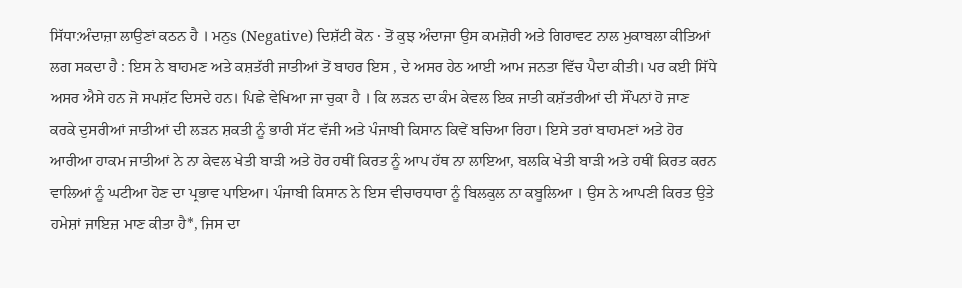ਸਿੱਧਾ:ਅੰਦਾਜ਼ਾ ਲਾਉਣਾਂ ਕਠਨ ਹੈ । ਮਨੁs (Negative) ਦਿਸ਼ੱਟੀ ਕੋਨ · ਤੋਂ ਕੁਝ ਅੰਦਾਜਾ ਉਸ ਕਮਜ਼ੋਰੀ ਅਤੇ ਗਿਰਾਵਟ ਨਾਲ ਮੁਕਾਬਲਾ ਕੀਤਿਆਂ ਲਗ ਸਕਦਾ ਹੈ : ਇਸ ਨੇ ਬਾਹਮਣ ਅਤੇ ਕਸ਼ਤੱਰੀ ਜਾਤੀਆਂ ਤੋਂ ਬਾਹਰ ਇਸ , ਦੇ ਅਸਰ ਹੇਠ ਆਈ ਆਮ ਜਨਤਾ ਵਿੱਚ ਪੈਦਾ ਕੀਤੀ। ਪਰ ਕਈ ਸਿੱਧੇ ਅਸਰ ਐਸੇ ਹਨ ਜੋ ਸਪਸ਼ੱਟ ਦਿਸਦੇ ਹਨ। ਪਿਛੇ ਵੇਖਿਆ ਜਾ ਚੁਕਾ ਹੈ । ਕਿ ਲੜਨ ਦਾ ਕੰਮ ਕੇਵਲ ਇਕ ਜਾਤੀ ਕਸ਼ੱਤਰੀਆਂ ਦੀ ਸੌਂਪਨਾਂ ਹੋ ਜਾਣ ਕਰਕੇ ਦੁਸਰੀਆਂ ਜਾਤੀਆਂ ਦੀ ਲੜਨ ਸ਼ਕਤੀ ਨੂੰ ਭਾਰੀ ਸੱਟ ਵੱਜੀ ਅਤੇ ਪੰਜਾਬੀ ਕਿਸਾਨ ਕਿਵੇਂ ਬਚਿਆ ਰਿਹਾ। ਇਸੇ ਤਰਾਂ ਬਾਹਮਣਾਂ ਅਤੇ ਹੋਰ ਆਰੀਆ ਹਾਕਮ ਜਾਤੀਆਂ ਨੇ ਨਾ ਕੇਵਲ ਖੇਤੀ ਬਾੜੀ ਅਤੇ ਹੋਰ ਹਥੀਂ ਕਿਰਤ ਨੂੰ ਆਪ ਹੱਥ ਨਾ ਲਾਇਆ, ਬਲਕਿ ਖੇਤੀ ਬਾੜੀ ਅਤੇ ਹਥੀਂ ਕਿਰਤ ਕਰਨ ਵਾਲਿਆਂ ਨੂੰ ਘਟੀਆ ਹੋਣ ਦਾ ਪ੍ਰਭਾਵ ਪਾਇਆ। ਪੰਜਾਬੀ ਕਿਸਾਨ ਨੇ ਇਸ ਵੀਚਾਰਧਾਰਾ ਨੂੰ ਬਿਲਕੁਲ ਨਾ ਕਬੂਲਿਆ । ਉਸ ਨੇ ਆਪਣੀ ਕਿਰਤ ਉਤੇ ਹਮੇਸ਼ਾਂ ਜਾਇਜ਼ ਮਾਣ ਕੀਤਾ ਹੈ*, ਜਿਸ ਦਾ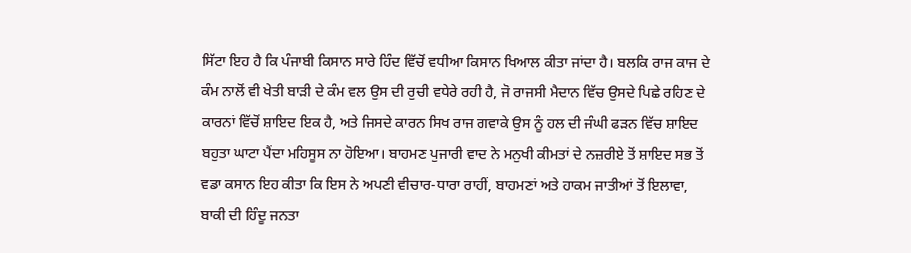ਸਿੱਟਾ ਇਹ ਹੈ ਕਿ ਪੰਜਾਬੀ ਕਿਸਾਨ ਸਾਰੇ ਹਿੰਦ ਵਿੱਚੋਂ ਵਧੀਆ ਕਿਸਾਨ ਖਿਆਲ ਕੀਤਾ ਜਾਂਦਾ ਹੈ। ਬਲਕਿ ਰਾਜ ਕਾਜ ਦੇ ਕੰਮ ਨਾਲੋਂ ਵੀ ਖੇਤੀ ਬਾੜੀ ਦੇ ਕੰਮ ਵਲ ਉਸ ਦੀ ਰੁਚੀ ਵਧੇਰੇ ਰਹੀ ਹੈ, ਜੋ ਰਾਜਸੀ ਮੈਦਾਨ ਵਿੱਚ ਉਸਦੇ ਪਿਛੇ ਰਹਿਣ ਦੇ ਕਾਰਨਾਂ ਵਿੱਚੋਂ ਸ਼ਾਇਦ ਇਕ ਹੈ, ਅਤੇ ਜਿਸਦੇ ਕਾਰਨ ਸਿਖ ਰਾਜ ਗਵਾਕੇ ਉਸ ਨੂੰ ਹਲ ਦੀ ਜੰਘੀ ਫੜਨ ਵਿੱਚ ਸ਼ਾਇਦ ਬਹੁਤਾ ਘਾਟਾ ਪੈਂਦਾ ਮਹਿਸੂਸ ਨਾ ਹੋਇਆ। ਬਾਹਮਣ ਪੁਜਾਰੀ ਵਾਦ ਨੇ ਮਨੁਖੀ ਕੀਮਤਾਂ ਦੇ ਨਜ਼ਰੀਏ ਤੋਂ ਸ਼ਾਇਦ ਸਭ ਤੋਂ ਵਡਾ ਕਸਾਨ ਇਹ ਕੀਤਾ ਕਿ ਇਸ ਨੇ ਅਪਣੀ ਵੀਚਾਰ-ਧਾਰਾ ਰਾਹੀਂ, ਬਾਹਮਣਾਂ ਅਤੇ ਹਾਕਮ ਜਾਤੀਆਂ ਤੋਂ ਇਲਾਵਾ, ਬਾਕੀ ਦੀ ਹਿੰਦੂ ਜਨਤਾ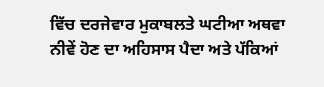ਵਿੱਚ ਦਰਜੇਵਾਰ ਮੁਕਾਬਲਤੇ ਘਟੀਆ ਅਥਵਾ ਨੀਵੇਂ ਹੋਣ ਦਾ ਅਹਿਸਾਸ ਪੈਦਾ ਅਤੇ ਪੱਕਿਆਂ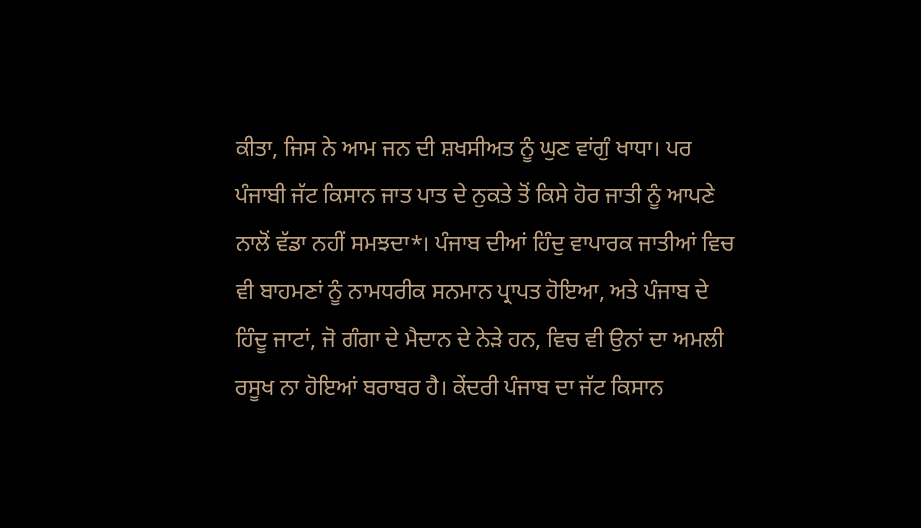ਕੀਤਾ, ਜਿਸ ਨੇ ਆਮ ਜਨ ਦੀ ਸ਼ਖਸੀਅਤ ਨੂੰ ਘੁਣ ਵਾਂਗੁੰ ਖਾਧਾ। ਪਰ ਪੰਜਾਬੀ ਜੱਟ ਕਿਸਾਨ ਜਾਤ ਪਾਤ ਦੇ ਨੁਕਤੇ ਤੋਂ ਕਿਸੇ ਹੋਰ ਜਾਤੀ ਨੂੰ ਆਪਣੇ ਨਾਲੋਂ ਵੱਡਾ ਨਹੀਂ ਸਮਝਦਾ*। ਪੰਜਾਬ ਦੀਆਂ ਹਿੰਦੁ ਵਾਪਾਰਕ ਜਾਤੀਆਂ ਵਿਚ ਵੀ ਬਾਹਮਣਾਂ ਨੂੰ ਨਾਮਧਰੀਕ ਸਨਮਾਨ ਪ੍ਰਾਪਤ ਹੋਇਆ, ਅਤੇ ਪੰਜਾਬ ਦੇ ਹਿੰਦੂ ਜਾਟਾਂ, ਜੋ ਗੰਗਾ ਦੇ ਮੈਦਾਨ ਦੇ ਨੇੜੇ ਹਨ, ਵਿਚ ਵੀ ਉਨਾਂ ਦਾ ਅਮਲੀ ਰਸੂਖ ਨਾ ਹੋਇਆਂ ਬਰਾਬਰ ਹੈ। ਕੇਂਦਰੀ ਪੰਜਾਬ ਦਾ ਜੱਟ ਕਿਸਾਨ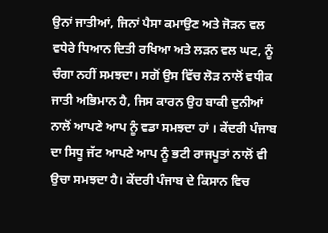ਉਨਾਂ ਜਾਤੀਆਂ, ਜਿਨਾਂ ਪੈਸਾ ਕਮਾਉਣ ਅਤੇ ਜੋੜਨ ਵਲ ਵਧੇਰੇ ਧਿਆਨ ਦਿਤੀ ਰਖਿਆ ਅਤੇ ਲੜਨ ਵਲ ਘਟ, ਨੂੰ ਚੰਗਾ ਨਹੀਂ ਸਮਝਦਾ। ਸਗੋਂ ਉਸ ਵਿੱਚ ਲੋੜ ਨਾਲੋਂ ਵਧੀਕ ਜਾਤੀ ਅਭਿਮਾਨ ਹੈ, ਜਿਸ ਕਾਰਨ ਉਹ ਬਾਕੀ ਦੁਨੀਆਂ ਨਾਲੋਂ ਆਪਣੇ ਆਪ ਨੂੰ ਵਡਾ ਸਮਝਦਾ ਹਾਂ । ਕੇਂਦਰੀ ਪੰਜਾਬ ਦਾ ਸਿਧੂ ਜੱਟ ਆਪਣੇ ਆਪ ਨੂੰ ਭਟੀ ਰਾਜਪੂਤਾਂ ਨਾਲੋਂ ਵੀ ਉਚਾ ਸਮਝਦਾ ਹੈ। ਕੇਂਦਰੀ ਪੰਜਾਬ ਦੇ ਕਿਸਾਨ ਵਿਚ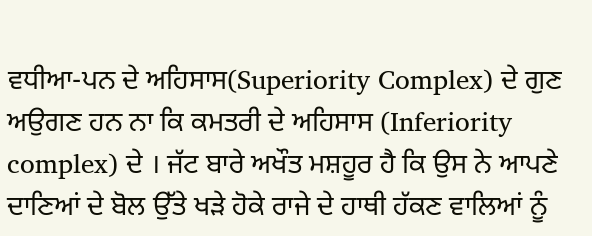ਵਧੀਆ-ਪਨ ਦੇ ਅਹਿਸਾਸ(Superiority Complex) ਦੇ ਗੁਣ ਅਉਗਣ ਹਨ ਨਾ ਕਿ ਕਮਤਰੀ ਦੇ ਅਹਿਸਾਸ (Inferiority complex) ਦੇ । ਜੱਟ ਬਾਰੇ ਅਖੌਤ ਮਸ਼ਹੂਰ ਹੈ ਕਿ ਉਸ ਨੇ ਆਪਣੇ ਦਾਣਿਆਂ ਦੇ ਬੋਲ ਉੱਤੇ ਖੜੇ ਹੋਕੇ ਰਾਜੇ ਦੇ ਹਾਥੀ ਹੱਕਣ ਵਾਲਿਆਂ ਨੂੰ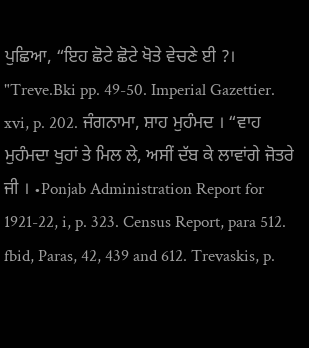ਪੁਛਿਆ, “ਇਹ ਛੋਟੇ ਛੋਟੇ ਖੋਤੇ ਵੇਚਣੇ ਈ ?। "Treve.Bki pp. 49-50. Imperial Gazettier. xvi, p. 202. ਜੰਗਨਾਮਾ, ਸ਼ਾਹ ਮੁਹੰਮਦ । “ਵਾਹ ਮੁਹੰਮਦਾ ਖੁਹਾਂ ਤੇ ਮਿਲ ਲੇ, ਅਸੀਂ ਦੱਬ ਕੇ ਲਾਵਾਂਗੇ ਜੋਤਰੇ ਜੀ । •Ponjab Administration Report for 1921-22, i, p. 323. Census Report, para 512. fbid, Paras, 42, 439 and 612. Trevaskis, p.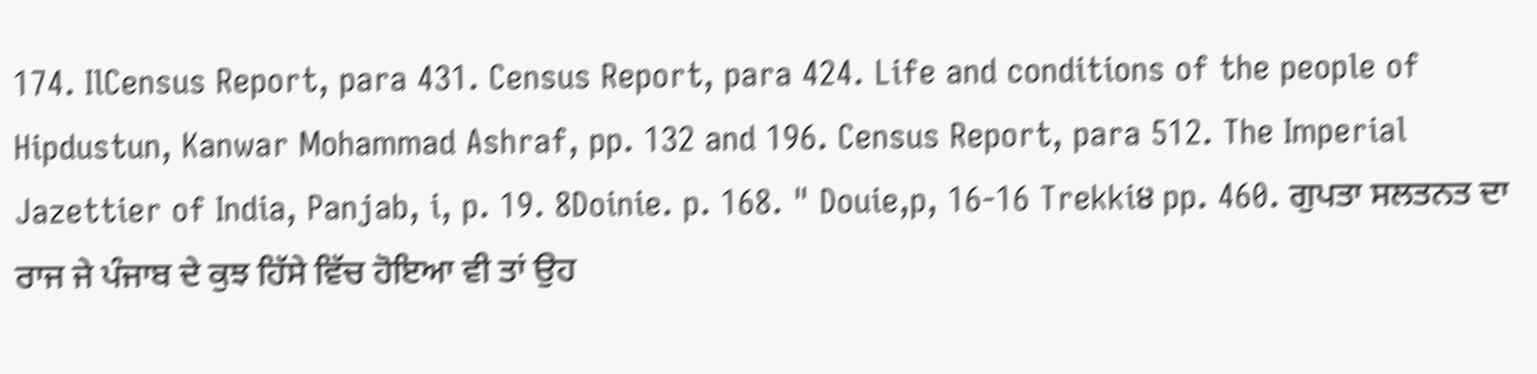174. IlCensus Report, para 431. Census Report, para 424. Life and conditions of the people of Hipdustun, Kanwar Mohammad Ashraf, pp. 132 and 196. Census Report, para 512. The Imperial Jazettier of India, Panjab, i, p. 19. 8Doinie. p. 168. " Douie,p, 16-16 Trekki੪ pp. 460. ਗੁਪਤਾ ਸਲਤਨਤ ਦਾ ਰਾਜ ਜੇ ਪੰਜਾਬ ਦੇ ਕੁਝ ਹਿੱਸੇ ਵਿੱਚ ਹੋਇਆ ਵੀ ਤਾਂ ਉਹ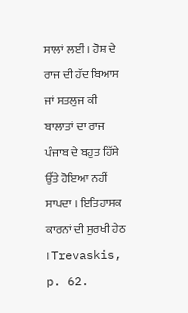ਸਾਲਾਂ ਲਈਂ । ਹੋਸ਼ ਦੇ ਰਾਜ ਦੀ ਹੱਦ ਬਿਆਸ ਜਾਂ ਸਤਲੁਜ ਕੀ ਬਾਲਾਤਾਂ ਦਾ ਰਾਜ ਪੰਜਾਬ ਦੇ ਬਹੁਤ ਹਿੱਸੇ ਉੱਤੇ ਹੋਇਆ ਨਹੀਂ ਸਾਪਦਾ । ਇਤਿਹਾਸਕ ਕਾਰਨਾਂ ਦੀ ਸੁਰਖੀ ਹੇਠ । Trevaskis, p. 62.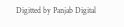Digitted by Panjab Digital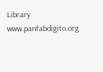Library www.panfabdigito.org